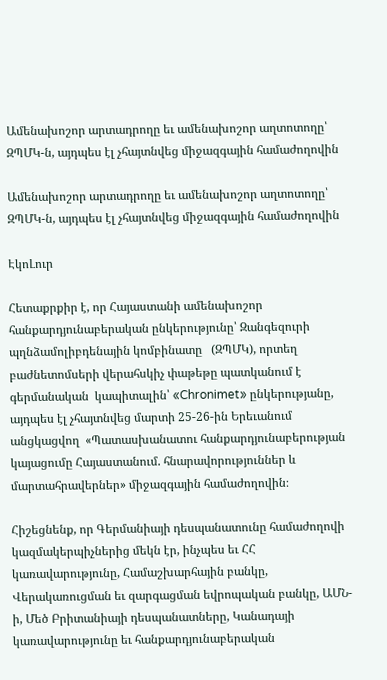Ամենախոշոր արտադրողը եւ ամենախոշոր աղտոտողը՝ ԶՊՄԿ-ն, այդպես էլ չհայտնվեց միջազգային համաժողովին

Ամենախոշոր արտադրողը եւ ամենախոշոր աղտոտողը՝ ԶՊՄԿ-ն, այդպես էլ չհայտնվեց միջազգային համաժողովին

ԷկոԼուր

Հետաքրքիր է, որ Հայաստանի ամենախոշոր հանքարդյունաբերական ընկերությունը՝ Զանգեզուրի պղնձամոլիբդենային կոմբինատը   (ԶՊՄԿ), որտեղ բաժնետոմսերի վերահսկիչ փաթեթը պատկանում է գերմանական  կապիտալին՝ «Chronimet» ընկերությանը, այդպես էլ չհայտնվեց մարտի 25-26-ին Երեւանում անցկացվող  «Պատասխանատու հանքարդյունաբերության կայացումը Հայաստանում. հնարավորություններ և մարտահրավերներ» միջազգային համաժողովին։

Հիշեցնենք, որ Գերմանիայի դեսպանատունը համաժողովի կազմակերպիչներից մեկն էր, ինչպես եւ ՀՀ կառավարությունը, Համաշխարհային բանկը, Վերակառուցման եւ զարգացման եվրոպական բանկը, ԱՄՆ-ի, Մեծ Բրիտանիայի դեսպանատները, Կանադայի կառավարությունը եւ հանքարդյունաբերական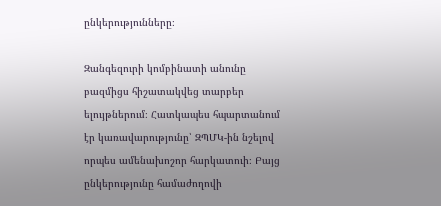ընկերությունները։

Զանգեզուրի կոմբինատի անունը բազմիցս հիշատակվեց տարբեր ելույթներում։ Հատկապես հպարտանում էր կառավարությունը՝ ԶՊՄԿ-ին նշելով որպես ամենախոշոր հարկատուի։ Բայց  ընկերությունը համաժողովի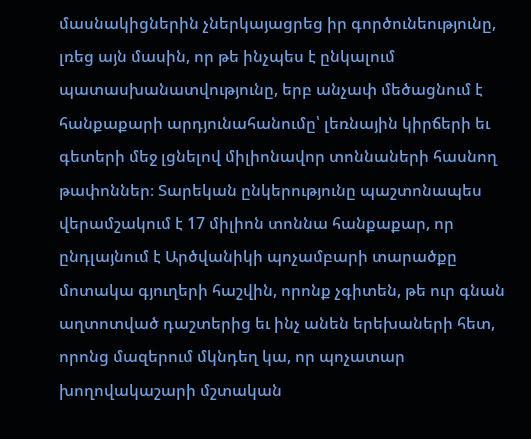մասնակիցներին չներկայացրեց իր գործունեությունը, լռեց այն մասին, որ թե ինչպես է ընկալում պատասխանատվությունը, երբ անչափ մեծացնում է հանքաքարի արդյունահանումը՝ լեռնային կիրճերի եւ գետերի մեջ լցնելով միլիոնավոր տոննաների հասնող թափոններ։ Տարեկան ընկերությունը պաշտոնապես վերամշակում է 17 միլիոն տոննա հանքաքար, որ ընդլայնում է Արծվանիկի պոչամբարի տարածքը մոտակա գյուղերի հաշվին, որոնք չգիտեն, թե ուր գնան աղտոտված դաշտերից եւ ինչ անեն երեխաների հետ, որոնց մազերում մկնդեղ կա, որ պոչատար խողովակաշարի մշտական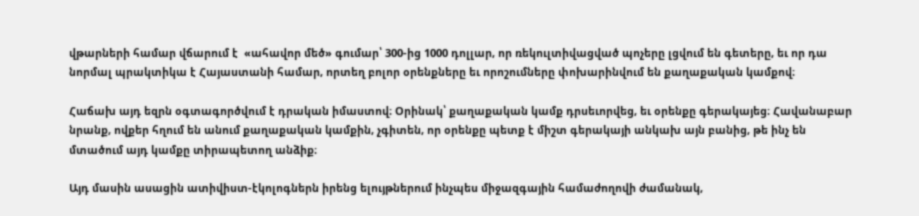վթարների համար վճարում է  «ահավոր մեծ» գումար՝ 300-ից 1000 դոլլար, որ ռեկուլտիվացված պոչերը լցվում են գետերը, եւ որ դա նորմալ պրակտիկա է Հայաստանի համար, որտեղ բոլոր օրենքները եւ որոշումները փոխարինվում են քաղաքական կամքով։

Հաճախ այդ եզրն օգտագործվում է դրական իմաստով։ Օրինակ՝ քաղաքական կամք դրսեւորվեց, եւ օրենքը գերակայեց։ Հավանաբար նրանք, ովքեր հղում են անում քաղաքական կամքին, չգիտեն, որ օրենքը պետք է միշտ գերակայի անկախ այն բանից, թե ինչ են մտածում այդ կամքը տիրապետող անձիք։

Այդ մասին ասացին ատիվիստ-էկոլոգներն իրենց ելույթներում ինչպես միջազգային համաժողովի ժամանակ,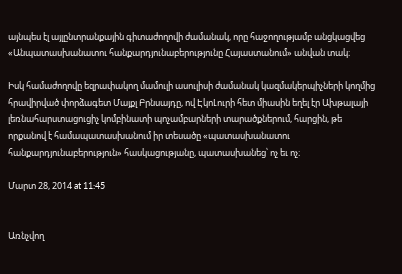այնպես էլ այլընտրանքային գիտաժողովի ժամանակ, որը հաջողությամբ անցկացվեց «Անպատասխանատու հանքարդյունաբերությունը Հայաստանում» անվան տակ։

Իսկ համաժողովը եզրափակող մամուլի ասուլիսի ժամանակ կազմակերպիչների կողմից հրավիրված փորձագետ Մայքլ Բրնսայդը, ով ԷկոԼուրի հետ միասին եղել էր Ախթալայի լեռնահարստացուցիչ կոմբինատի պոչամբարների տարածքներում, հարցին, թե որքանով է համապատասխանում իր տեսածը «պատասխանատու հանքարդյունաբերություն» հասկացությանը, պատասխանեց՝ ոչ եւ ոչ։

Մարտ 28, 2014 at 11:45


Առնչվող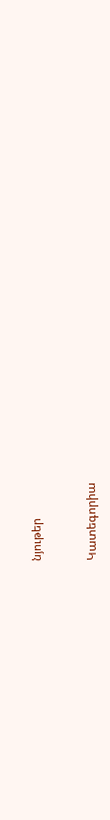նյութեր


Կատեգորիա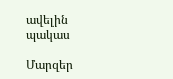ավելին
պակաս

Մարզեր